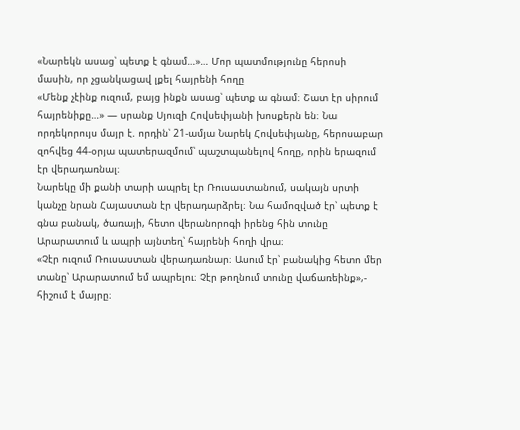«Նարեկն ասաց՝ պետք է գնամ…»… Մոր պատմությունը հերոսի մասին, որ չցանկացավ լքել հայրենի հողը
«Մենք չէինք ուզում, բայց ինքն ասաց՝ պետք ա գնամ։ Շատ էր սիրում հայրենիքը…» — սրանք Սյուզի Հովսեփյանի խոսքերն են։ Նա որդեկորույս մայր է. որդին՝ 21-ամյա Նարեկ Հովսեփյանը, հերոսաբար զոհվեց 44-օրյա պատերազմում՝ պաշտպանելով հողը, որին երազում էր վերադառնալ։
Նարեկը մի քանի տարի ապրել էր Ռուսաստանում, սակայն սրտի կանչը նրան Հայաստան էր վերադարձրել։ Նա համոզված էր՝ պետք է գնա բանակ, ծառայի, հետո վերանորոգի իրենց հին տունը Արարատում և ապրի այնտեղ՝ հայրենի հողի վրա։
«Չէր ուզում Ռուսաստան վերադառնար։ Ասում էր՝ բանակից հետո մեր տանը՝ Արարատում եմ ապրելու։ Չէր թողնում տունը վաճառեինք»,- հիշում է մայրը։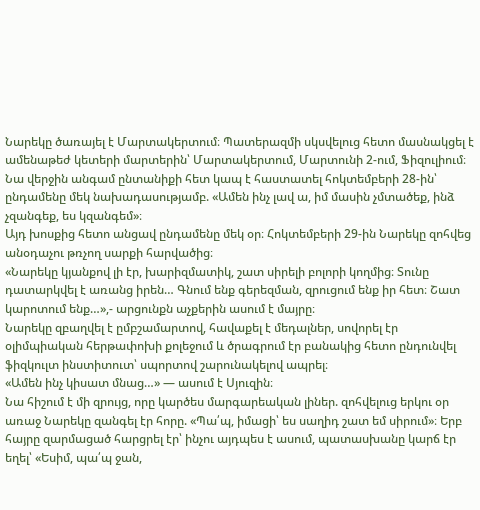Նարեկը ծառայել է Մարտակերտում։ Պատերազմի սկսվելուց հետո մասնակցել է ամենաթեժ կետերի մարտերին՝ Մարտակերտում, Մարտունի 2-ում, Ֆիզուլիում։ Նա վերջին անգամ ընտանիքի հետ կապ է հաստատել հոկտեմբերի 28-ին՝ ընդամենը մեկ նախադասությամբ. «Ամեն ինչ լավ ա, իմ մասին չմտածեք, ինձ չզանգեք, ես կզանգեմ»։
Այդ խոսքից հետո անցավ ընդամենը մեկ օր։ Հոկտեմբերի 29-ին Նարեկը զոհվեց անօդաչու թռչող սարքի հարվածից։
«Նարեկը կյանքով լի էր, խարիզմատիկ, շատ սիրելի բոլորի կողմից։ Տունը դատարկվել է առանց իրեն… Գնում ենք գերեզման, զրուցում ենք իր հետ։ Շատ կարոտում ենք…»,- արցունքն աչքերին ասում է մայրը։
Նարեկը զբաղվել է ըմբշամարտով, հավաքել է մեդալներ, սովորել էր օլիմպիական հերթափոխի քոլեջում և ծրագրում էր բանակից հետո ընդունվել ֆիզկուլտ ինստիտուտ՝ սպորտով շարունակելով ապրել։
«Ամեն ինչ կիսատ մնաց…» — ասում է Սյուզին։
Նա հիշում է մի զրույց, որը կարծես մարգարեական լիներ. զոհվելուց երկու օր առաջ Նարեկը զանգել էր հորը. «Պա՛պ, իմացի՝ ես սաղիդ շատ եմ սիրում»։ Երբ հայրը զարմացած հարցրել էր՝ ինչու այդպես է ասում, պատասխանը կարճ էր եղել՝ «Եսիմ, պա՛պ ջան,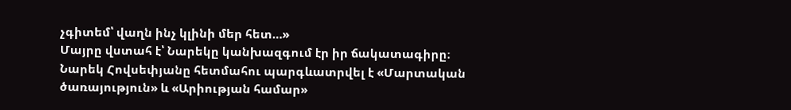չգիտեմ՝ վաղն ինչ կլինի մեր հետ…»
Մայրը վստահ է՝ Նարեկը կանխազգում էր իր ճակատագիրը։
Նարեկ Հովսեփյանը հետմահու պարգևատրվել է «Մարտական ծառայություն» և «Արիության համար»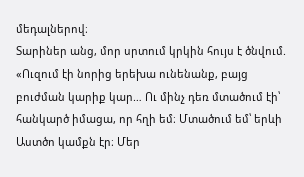մեդալներով։
Տարիներ անց, մոր սրտում կրկին հույս է ծնվում.
«Ուզում էի նորից երեխա ունենանք, բայց բուժման կարիք կար… Ու մինչ դեռ մտածում էի՝ հանկարծ իմացա, որ հղի եմ։ Մտածում եմ՝ երևի Աստծո կամքն էր։ Մեր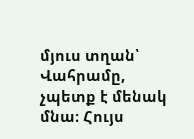մյուս տղան՝ Վահրամը, չպետք է մենակ մնա։ Հույս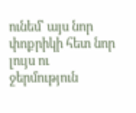ունեմ՝ այս նոր փոքրիկի հետ նոր լույս ու ջերմություն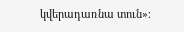կվերադառնա տուն»։